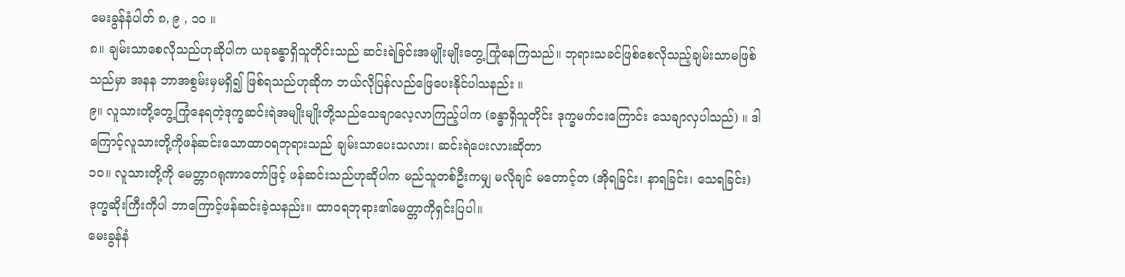မေးခွန်နံပါတ် ၈, ၉ , ၁၀ ။
၈။ ချမ်းသာစေလိုသည်ဟုဆိုပါက ယခုခန္ဓာရှိသူတိုင်းသည် ဆင်းရဲခြင်းအမျိုးမျိုးတွေ့ကြုံနေကြသည်။ ဘုရားသခင်ဖြစ်စေလိုသည့်ချမ်းသာမဖြစ်သည်မှာ အနန ဘာအစွမ်းမှမရှိ၍ ဖြစ်ရသည်ဟုဆိုက ဘယ်လိုပြန်လည်ဖြေပေးနိုင်ပါသနည်း ။
၉။ လူသားတို့တွေ့ကြုံနေရတဲ့ဒုက္ခဆင်းရဲအမျိုးမျိုးတို့သည်သေချာလေ့လာကြည့်ပါက (ခန္ဓာရှိသူတိုင်း ဒုက္ခမက်ငးကြောင်း သေချာလှပါသည်) ။ ဒါကြောင့်လူသားတို့ကိုဖန်ဆင်းသောထာဝရဘုရားသည် ချမ်းသာပေးသလား၊ ဆင်းရဲပေးလားဆိုတာ
၁၀။ လူသားတို့ကို မေတ္တာဂရုဏာတော်ဖြင့် ဖန်ဆင်းသည်ဟုဆိုပါက မည်သူတစ်ဦးကမျှ မလိုချင် မတောင့်တ (အိုရခြင်း၊ နာရခြင်း၊ သေရခြင်း) ဒုက္ခဆိုးကြီးကိုပါ ဘာကြောင့်ဖန်ဆင်းခဲ့သနည်း။ ထာဝရဘုရား၏မေတ္တာကိုရှင်းပြပါ။
မေးခွန်နံ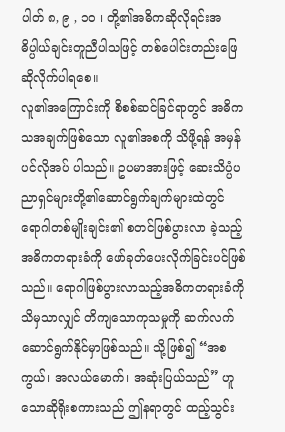ပါတ် ၈, ၉ , ၁၀ ၊ တို့၏အဓိကဆိုလိုရင်းအဓိပ္ပါယ်ချင်းတူညီပါသဖြင့် တစ်ပေါင်းတည်းဖြေဆိုလိုက်ပါရစေ။
လူ၏အကြောင်းကို စိစစ်ဆင်ခြင်ရာတွင် အဓိကသအချက်ဖြစ်သော လူ၏အစကို သိဖို့ရန် အမှန်ပင်လိုအပ် ပါသည်။ ဥပမာအားဖြင့် ဆေးသိပ္ပံပညာရှင်များတို့၏ဆောင်ရွက်ချက်များထဲတွင် ရောဂါတစ်မျိုးချင်း၏ စတင်ဖြစ်ပွားလာ ခဲ့သည့်အဓိကတရားခံကို ဖော်ခုတ်ပေးလိုက်ခြင်းပင်ဖြစ်သည်။ ရောဂါဖြစ်ပွားလာသည့်အဓိကတရားခံကိုသိမှသာလျှင် တိကျသောကုသမှုကို ဆက်လက်ဆောင်ရွက်နိုင်မှာဖြစ်သည်။ သို့ဖြစ်၍ “အစကွယ်၊ အလယ်မောက်၊ အဆုံးပြယ်သည်” ဟူသောဆိုရိုးစကားသည် ဤနရာတွင် ထည့်သွင်း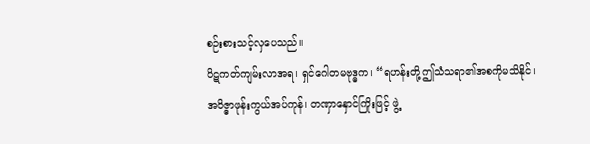စဉ်းစားသင့်လှပေသည်။
ပိဋကတ်ကျမ်းလာအရ၊ ရှင်ဂေါတမဗုဒ္ဓက၊ “ရဟန်းတို့ဤသံသရာ၏အစကိုမသိနိုင်၊ အဝိဇ္ဓာဖုန်းကွယ်အပ်ကုန်၊ တဏှာနှောင်ကြိုးဖြင့် ဖွဲ့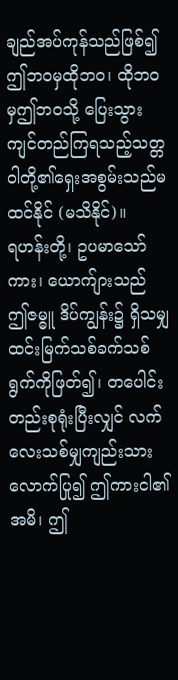ချည်အပ်ကုန်သည်ဖြစ်၍ ဤဘဝမှထိုဘဝ၊ ထိုဘဝမှဤဘဝသို့ ပြေးသွားကျင်တည်ကြရသည့်သတ္တဝါတို့၏ရှေးအစွမ်းသည်မထင်နိုင် (မသိနိုင်)။
ရဟန်းတို့၊ ဥပမာသော်ကား၊ ယောက်ျားသည် ဤဇမ္ဓူ ဒိပ်ကျွန်း၌ ရှိသမျှထင်းမြက်သစ်ခက်သစ်ရွက်ကိုဖြတ်၍၊ တပေါင်းတည်းစုရုံးပြီးလျှင် လက်လေးသစ်မျှကျည်းသားလောက်ပြု၍ ဤကားငါ၏အမိ၊ ဤ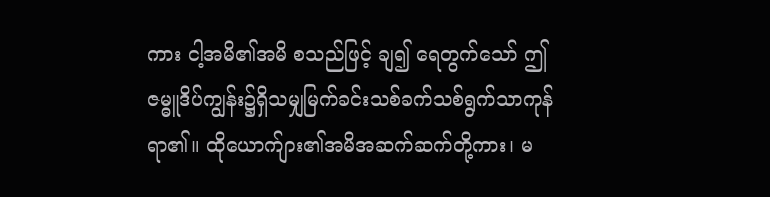ကား ငါ့အမိ၏အမိ စသည်ဖြင့် ချ၍ ရေတွက်သော် ဤဇမ္ဓူဒိပ်ကျွန်း၌ရှိသမျှမြက်ခင်းသစ်ခက်သစ်ရွက်သာကုန်ရာ၏။ ထိုယောက်ျား၏အမိအဆက်ဆက်တို့ကား၊ မ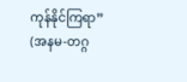ကုန်နိုင်ကြရာ” (အနမ-တဂ္ဂ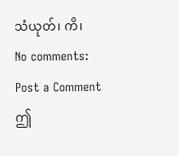သံယုတ်၊ ကိ၊
No comments:
Post a Comment
ဤ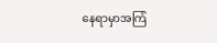နေရာမှာအကြံ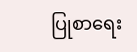ပြုစာရေး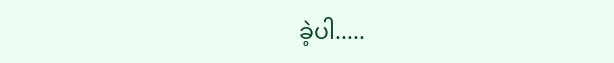ခဲ့ပါ.....